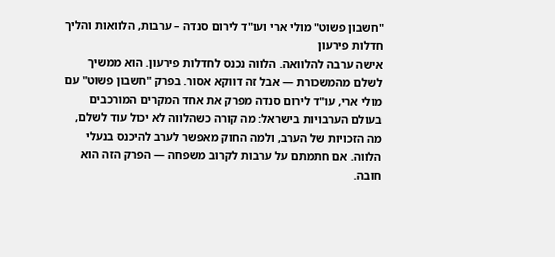"חשבון פשוט" מולי ארי ועו"ד לירום סנדה – ערבות, הלוואות והליך חדלות פירעון
אישה ערבה להלוואה. הלווה נכנס לחדלות פירעון. הוא ממשיך לשלם מהמשכורת — אבל זה דווקא אסור. בפרק "חשבון פשוט" עם מולי ארי, עו"ד לירום סנדה מפרק את אחד המקרים המורכבים בעולם הערבויות בישראל: מה קורה כשהלווה לא יכול עוד לשלם, מה הזכויות של הערב, ולמה החוק מאפשר לערב להיכנס בנעלי הלווה. אם חתמתם על ערבות לקרוב משפחה — הפרק הזה הוא חובה.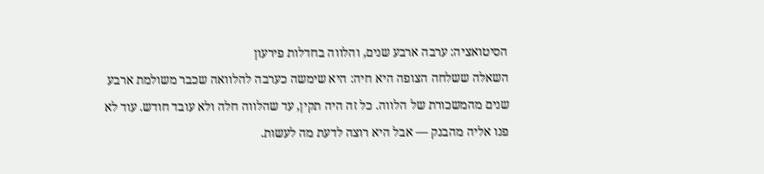הסיטואציה: ערבה ארבע שנים, והלווה בחדלות פירעון
השאלה ששלחה הצופה היא חיה: היא שימשה כערבה להלוואה שכבר משולמת ארבע שנים מהמשכורת של הלווה. כל זה היה תקין, עד שהלווה חלה ולא עובד חודש. עוד לא פנו אליה מהבנק — אבל היא רוצה לדעת מה לעשות.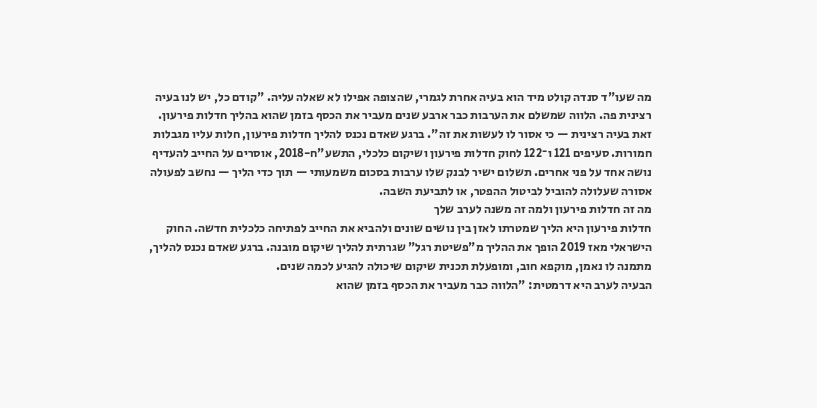מה שעו"ד סנדה קולט מיד הוא בעיה אחרת לגמרי, שהצופה אפילו לא שאלה עליה. "קודם כל, יש לנו בעיה רצינית פה. הלווה שמשלם את הערבות כבר ארבע שנים מעביר את הכסף בזמן שהוא בהליך חדלות פירעון. זאת בעיה רצינית — כי אסור לו לעשות את זה". ברגע שאדם נכנס להליך חדלות פירעון, חלות עליו מגבלות חמורות. סעיפים 121 ו־122 לחוק חדלות פירעון ושיקום כלכלי, התשע"ח-2018, אוסרים על החייב להעדיף נושה אחד על פני אחרים. תשלום ישיר לבנק שלו ערבות בסכום משמעותי — תוך כדי הליך — נחשב לפעולה אסורה שעלולה להוביל לביטול ההפטר, או לתביעת השבה.
מה זה חדלות פירעון ולמה זה משנה לערב שלך
חדלות פירעון היא הליך שמטרתו לאזן בין נושים שונים ולהביא את החייב לפתיחה כלכלית חדשה. החוק הישראלי מאז 2019 הופך את ההליך מ"פשיטת רגל" שגרתית להליך שיקום מובנה. ברגע שאדם נכנס להליך, מתמנה לו נאמן, מוקפא חוב, ומופעלת תכנית שיקום שיכולה להגיע לכמה שנים.
הבעיה לערב היא דרמטית: "הלווה כבר מעביר את הכסף בזמן שהוא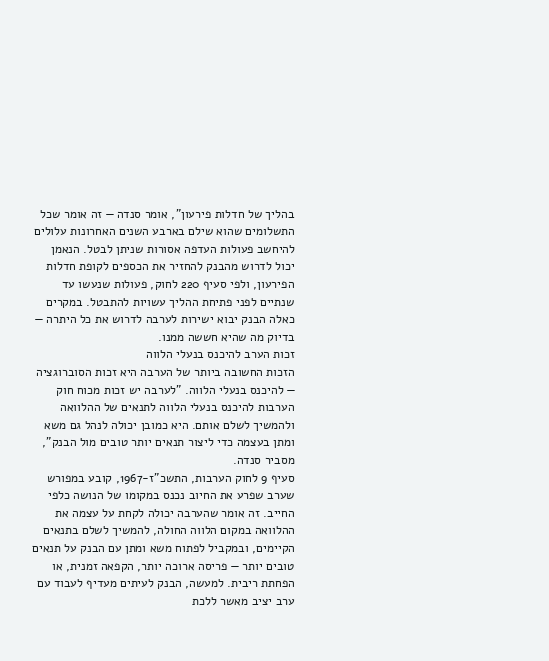בהליך של חדלות פירעון", אומר סנדה — זה אומר שכל התשלומים שהוא שילם בארבע השנים האחרונות עלולים להיחשב פעולות העדפה אסורות שניתן לבטל. הנאמן יכול לדרוש מהבנק להחזיר את הכספים לקופת חדלות הפירעון, ולפי סעיף 220 לחוק, פעולות שנעשו עד שנתיים לפני פתיחת ההליך עשויות להתבטל. במקרים כאלה הבנק יבוא ישירות לערבה לדרוש את כל היתרה — בדיוק מה שהיא חששה ממנו.
זכות הערב להיכנס בנעלי הלווה
הזכות החשובה ביותר של הערבה היא זכות הסוברוגציה — להיכנס בנעלי הלווה. "לערבה יש זכות מכוח חוק הערבות להיכנס בנעלי הלווה לתנאים של ההלוואה ולהמשיך לשלם אותם. היא כמובן יכולה לנהל גם משא ומתן בעצמה כדי ליצור תנאים יותר טובים מול הבנק", מסביר סנדה.
סעיף 9 לחוק הערבות, התשכ"ז-1967, קובע במפורש שערב שפרע את החיוב נכנס במקומו של הנושה כלפי החייב. זה אומר שהערבה יכולה לקחת על עצמה את ההלוואה במקום הלווה החולה, להמשיך לשלם בתנאים הקיימים, ובמקביל לפתוח משא ומתן עם הבנק על תנאים טובים יותר — פריסה ארוכה יותר, הקפאה זמנית, או הפחתת ריבית. למעשה, הבנק לעיתים מעדיף לעבוד עם ערב יציב מאשר ללכת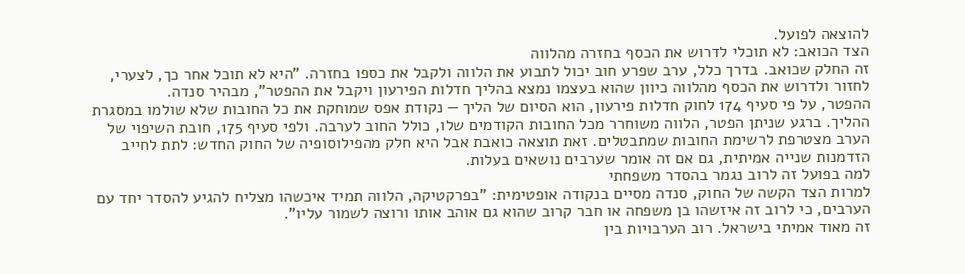להוצאה לפועל.
הצד הכואב: לא תוכלי לדרוש את הכסף בחזרה מהלווה
זה החלק שכואב. בדרך כלל, ערב שפרע חוב יכול לתבוע את הלווה ולקבל את כספו בחזרה. "היא לא תוכל אחר כך, לצערי, לחזור ולדרוש את הכסף מהלווה כיוון שהוא בעצמו נמצא בהליך חדלות הפירעון ויקבל את ההפטר", מבהיר סנדה.
ההפטר, על פי סעיף 174 לחוק חדלות פירעון, הוא הסיום של הליך — נקודת אפס שמוחקת את כל החובות שלא שולמו במסגרת ההליך. ברגע שניתן הפטר, הלווה משוחרר מכל החובות הקודמים שלו, כולל החוב לערבה. ולפי סעיף 175, חובת השיפוי של הערב מצטרפת לרשימת החובות שמתבטלים. זאת תוצאה כואבת אבל היא חלק מהפילוסופיה של החוק החדש: לתת לחייב הזדמנות שנייה אמיתית, גם אם זה אומר שערבים נושאים בעלות.
למה בפועל זה לרוב נגמר בהסדר משפחתי
למרות הצד הקשה של החוק, סנדה מסיים בנקודה אופטימית: "בפרקטיקה, הלווה תמיד איכשהו מצליח להגיע להסדר יחד עם הערבים, כי לרוב זה איזשהו בן משפחה או חבר קרוב שהוא גם אוהב אותו ורוצה לשמור עליו".
זה מאוד אמיתי בישראל. רוב הערבויות בין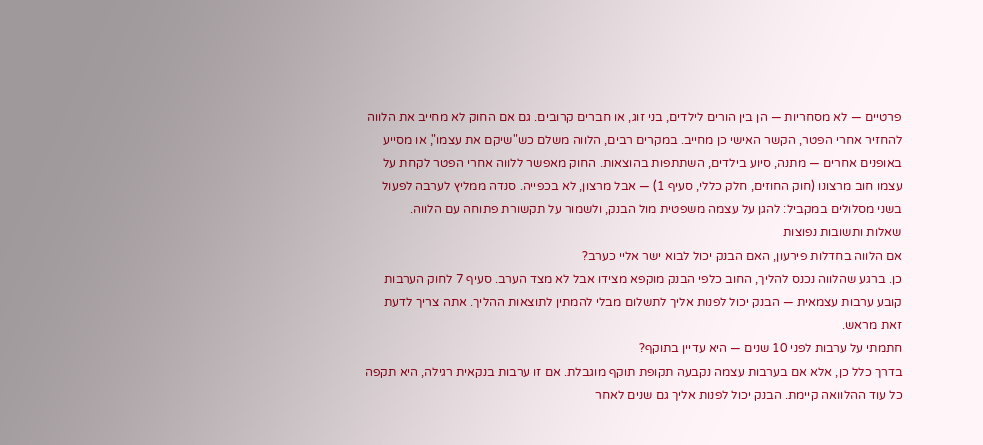פרטיים — לא מסחריות — הן בין הורים לילדים, בני זוג, או חברים קרובים. גם אם החוק לא מחייב את הלווה להחזיר אחרי הפטר, הקשר האישי כן מחייב. במקרים רבים, הלווה משלם כש"שיקם את עצמו", או מסייע באופנים אחרים — מתנה, סיוע בילדים, השתתפות בהוצאות. החוק מאפשר ללווה אחרי הפטר לקחת על עצמו חוב מרצונו (חוק החוזים, חלק כללי, סעיף 1) — אבל מרצון, לא בכפייה. סנדה ממליץ לערבה לפעול בשני מסלולים במקביל: להגן על עצמה משפטית מול הבנק, ולשמור על תקשורת פתוחה עם הלווה.
שאלות ותשובות נפוצות
אם הלווה בחדלות פירעון, האם הבנק יכול לבוא ישר אליי כערב?
כן. ברגע שהלווה נכנס להליך, החוב כלפי הבנק מוקפא מצידו אבל לא מצד הערב. סעיף 7 לחוק הערבות קובע ערבות עצמאית — הבנק יכול לפנות אליך לתשלום מבלי להמתין לתוצאות ההליך. אתה צריך לדעת זאת מראש.
חתמתי על ערבות לפני 10 שנים — היא עדיין בתוקף?
בדרך כלל כן, אלא אם בערבות עצמה נקבעה תקופת תוקף מוגבלת. אם זו ערבות בנקאית רגילה, היא תקפה כל עוד ההלוואה קיימת. הבנק יכול לפנות אליך גם שנים לאחר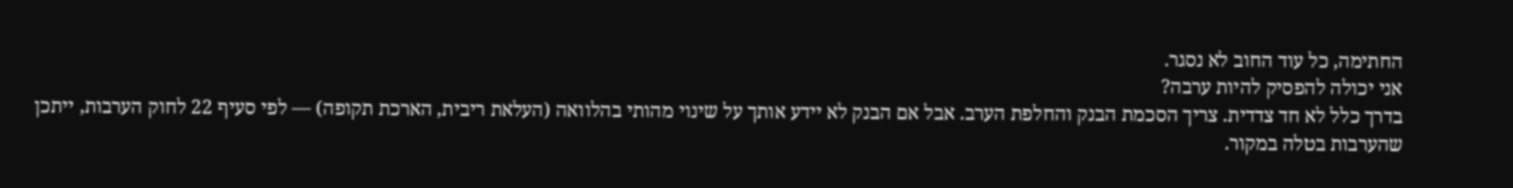החתימה, כל עוד החוב לא נסגר.
אני יכולה להפסיק להיות ערבה?
בדרך כלל לא חד צדדית. צריך הסכמת הבנק והחלפת הערב. אבל אם הבנק לא יידע אותך על שינוי מהותי בהלוואה (העלאת ריבית, הארכת תקופה) — לפי סעיף 22 לחוק הערבות, ייתכן שהערבות בטלה במקור.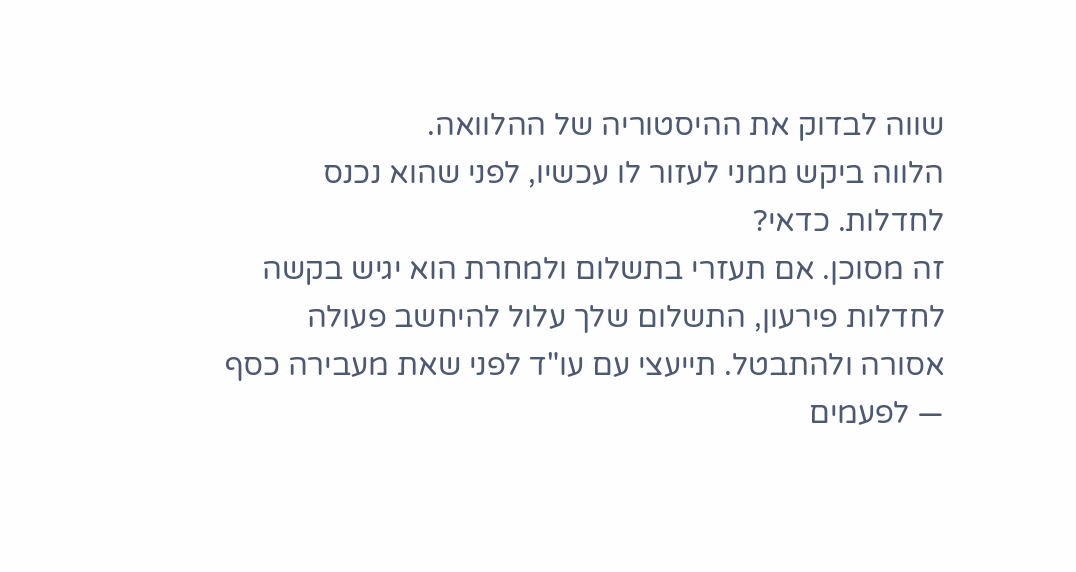שווה לבדוק את ההיסטוריה של ההלוואה.
הלווה ביקש ממני לעזור לו עכשיו, לפני שהוא נכנס לחדלות. כדאי?
זה מסוכן. אם תעזרי בתשלום ולמחרת הוא יגיש בקשה לחדלות פירעון, התשלום שלך עלול להיחשב פעולה אסורה ולהתבטל. תייעצי עם עו"ד לפני שאת מעבירה כסף — לפעמים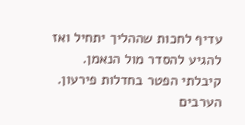עדיף לחכות שההליך יתחיל ואז להגיע להסדר מול הנאמן.
קיבלתי הפטר בחדלות פירעון. הערבים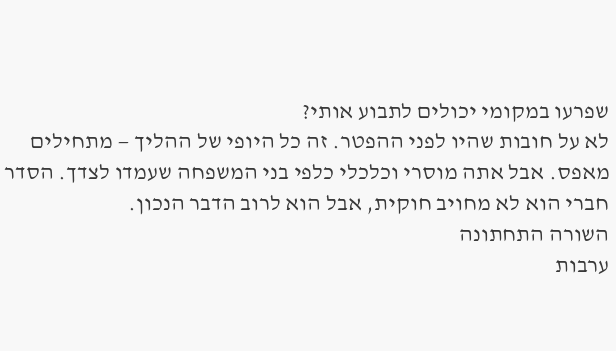שפרעו במקומי יכולים לתבוע אותי?
לא על חובות שהיו לפני ההפטר. זה כל היופי של ההליך — מתחילים מאפס. אבל אתה מוסרי וכלכלי כלפי בני המשפחה שעמדו לצדך. הסדר חברי הוא לא מחויב חוקית, אבל הוא לרוב הדבר הנכון.
השורה התחתונה
ערבות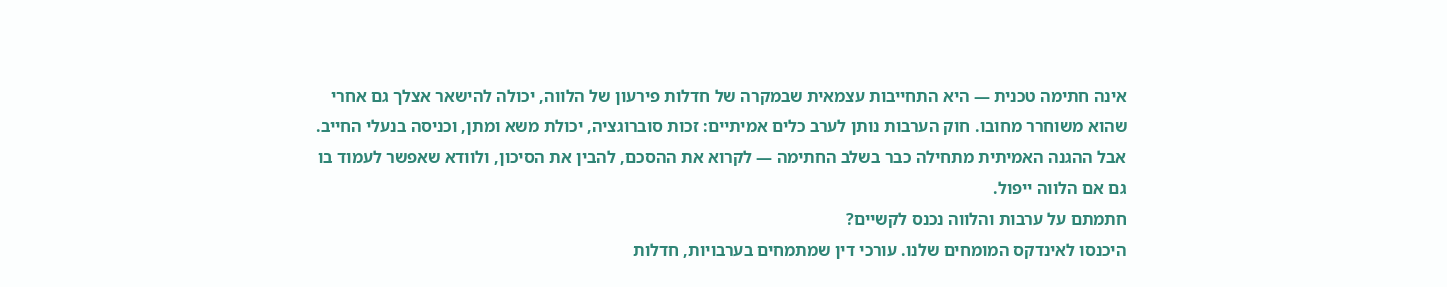אינה חתימה טכנית — היא התחייבות עצמאית שבמקרה של חדלות פירעון של הלווה, יכולה להישאר אצלך גם אחרי שהוא משוחרר מחובו. חוק הערבות נותן לערב כלים אמיתיים: זכות סוברוגציה, יכולת משא ומתן, וכניסה בנעלי החייב. אבל ההגנה האמיתית מתחילה כבר בשלב החתימה — לקרוא את ההסכם, להבין את הסיכון, ולוודא שאפשר לעמוד בו גם אם הלווה ייפול.
חתמתם על ערבות והלווה נכנס לקשיים?
היכנסו לאינדקס המומחים שלנו. עורכי דין שמתמחים בערבויות, חדלות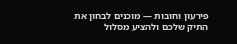פירעון וחובות — מוכנים לבחון את התיק שלכם ולהציע מסלול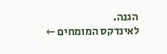הגנה.
לאינדקס המומחים ←